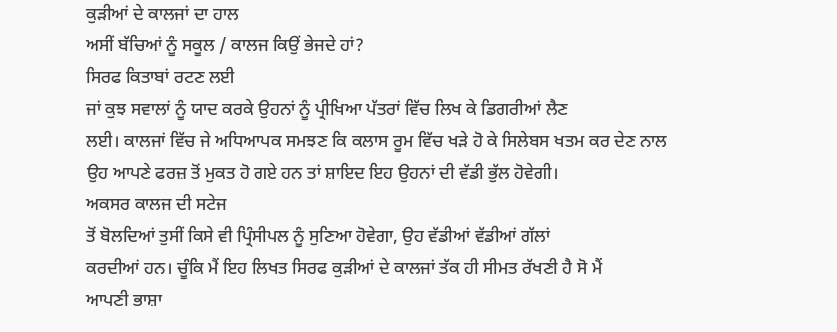ਕੁੜੀਆਂ ਦੇ ਕਾਲਜਾਂ ਦਾ ਹਾਲ
ਅਸੀਂ ਬੱਚਿਆਂ ਨੂੰ ਸਕੂਲ / ਕਾਲਜ ਕਿਉਂ ਭੇਜਦੇ ਹਾਂ?
ਸਿਰਫ ਕਿਤਾਬਾਂ ਰਟਣ ਲਈ
ਜਾਂ ਕੁਝ ਸਵਾਲਾਂ ਨੂੰ ਯਾਦ ਕਰਕੇ ਉਹਨਾਂ ਨੂੰ ਪ੍ਰੀਖਿਆ ਪੱਤਰਾਂ ਵਿੱਚ ਲਿਖ ਕੇ ਡਿਗਰੀਆਂ ਲੈਣ
ਲਈ। ਕਾਲਜਾਂ ਵਿੱਚ ਜੇ ਅਧਿਆਪਕ ਸਮਝਣ ਕਿ ਕਲਾਸ ਰੂਮ ਵਿੱਚ ਖੜੇ ਹੋ ਕੇ ਸਿਲੇਬਸ ਖਤਮ ਕਰ ਦੇਣ ਨਾਲ
ਉਹ ਆਪਣੇ ਫਰਜ਼ ਤੋਂ ਮੁਕਤ ਹੋ ਗਏ ਹਨ ਤਾਂ ਸ਼ਾਇਦ ਇਹ ਉਹਨਾਂ ਦੀ ਵੱਡੀ ਭੁੱਲ ਹੋਵੇਗੀ।
ਅਕਸਰ ਕਾਲਜ ਦੀ ਸਟੇਜ
ਤੋਂ ਬੋਲਦਿਆਂ ਤੁਸੀਂ ਕਿਸੇ ਵੀ ਪ੍ਰਿੰਸੀਪਲ ਨੂੰ ਸੁਣਿਆ ਹੋਵੇਗਾ, ਉਹ ਵੱਡੀਆਂ ਵੱਡੀਆਂ ਗੱਲਾਂ
ਕਰਦੀਆਂ ਹਨ। ਚੂੰਕਿ ਮੈਂ ਇਹ ਲਿਖਤ ਸਿਰਫ ਕੁੜੀਆਂ ਦੇ ਕਾਲਜਾਂ ਤੱਕ ਹੀ ਸੀਮਤ ਰੱਖਣੀ ਹੈ ਸੋ ਮੈਂ
ਆਪਣੀ ਭਾਸ਼ਾ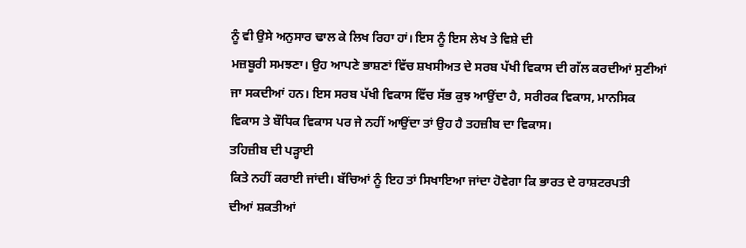ਨੂੰ ਵੀ ਉਸੇ ਅਨੁਸਾਰ ਢਾਲ ਕੇ ਲਿਖ ਰਿਹਾ ਹਾਂ। ਇਸ ਨੂੰ ਇਸ ਲੇਖ ਤੇ ਵਿਸ਼ੇ ਦੀ
ਮਜ਼ਬੂਰੀ ਸਮਝਣਾ। ਉਹ ਆਪਣੇ ਭਾਸ਼ਣਾਂ ਵਿੱਚ ਸ਼ਖਸੀਅਤ ਦੇ ਸਰਬ ਪੱਖੀ ਵਿਕਾਸ ਦੀ ਗੱਲ ਕਰਦੀਆਂ ਸੁਣੀਆਂ
ਜਾ ਸਕਦੀਆਂ ਹਨ। ਇਸ ਸਰਬ ਪੱਖੀ ਵਿਕਾਸ ਵਿੱਚ ਸੱਭ ਕੁਝ ਆਉਂਦਾ ਹੈ, ਸਰੀਰਕ ਵਿਕਾਸ, ਮਾਨਸਿਕ
ਵਿਕਾਸ ਤੇ ਬੌਧਿਕ ਵਿਕਾਸ ਪਰ ਜੇ ਨਹੀਂ ਆਉਂਦਾ ਤਾਂ ਉਹ ਹੈ ਤਹਜ਼ੀਬ ਦਾ ਵਿਕਾਸ।
ਤਹਿਜ਼ੀਬ ਦੀ ਪੜ੍ਹਾਈ
ਕਿਤੇ ਨਹੀਂ ਕਰਾਈ ਜਾਂਦੀ। ਬੱਚਿਆਂ ਨੂੰ ਇਹ ਤਾਂ ਸਿਖਾਇਆ ਜਾਂਦਾ ਹੋਵੇਗਾ ਕਿ ਭਾਰਤ ਦੇ ਰਾਸ਼ਟਰਪਤੀ
ਦੀਆਂ ਸ਼ਕਤੀਆਂ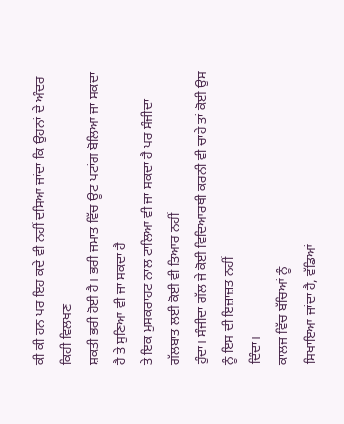ਕੀ ਕੀ ਹਨ ਪਰ ਇਹ ਕਦੇ ਵੀ ਨਹੀਂ ਦਸਿਆ ਜਾਂਦਾ ਕਿ ਉਹਨਾਂ ਦੇ ਅੰਦਰ ਕਿਹੀ ਵਿਲਖਣ
ਸ਼ਕਤੀ ਭਰੀ ਹੋਈ ਹੈ। ਭਰੀ ਜਮਾਤ ਵਿੱਚ ਊਟ ਪਟਾਂਗ ਬੋਲਿਆ ਜਾ ਸਕਦਾ ਹੈ ਤੇ ਸੁਣਿਆ ਵੀ ਜਾ ਸਕਦਾ ਹੈ
ਤੇ ਇਕ ਮੁਸਕਰਾਹਟ ਨਾਲ ਟਾਲਿਆ ਵੀ ਜਾ ਸਕਦਾ ਹੈ ਪਰ ਸੰਜੀਦਾ ਗੱਲਬਾਤ ਲਈ ਕੋਈ ਵੀ ਤਿਆਰ ਨਹੀਂ
ਹੁੰਦਾ। ਸੰਜੀਦਾ ਗੱਲ ਜੇ ਕੋਈ ਵਿਦਿਆਰਥੀ ਕਰਨੀ ਵੀ ਚਾਹੇ ਤਾਂ ਕੋਈ ਉਸ ਨੂੰ ਇਸ ਦੀ ਇਜ਼ਾਜ਼ਤ ਨਹੀਂ
ਦਿੰਦਾ।
ਕਾਲਜ ਵਿੱਚ ਬੱਚਿਆਂ ਨੂੰ
ਸਿਖਾਇਆ ਜਾਂਦਾ ਹੈ, ਵੱਡਿਆਂ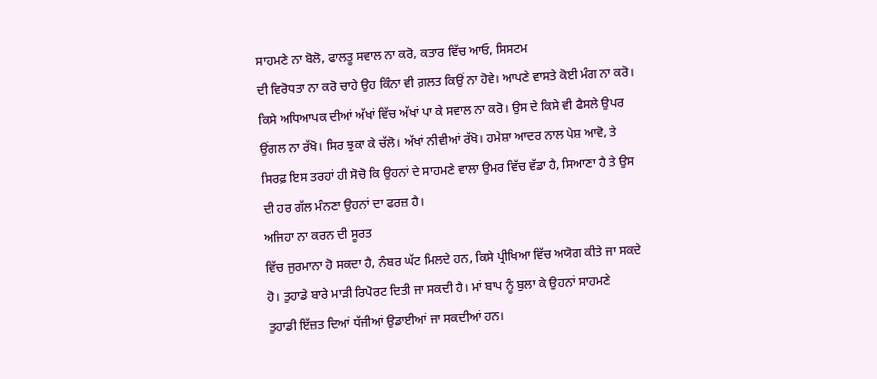ਸਾਹਮਣੇ ਨਾ ਬੋਲੋ, ਫਾਲਤੂ ਸਵਾਲ ਨਾ ਕਰੋ, ਕਤਾਰ ਵਿੱਚ ਆਓ, ਸਿਸਟਮ
ਦੀ ਵਿਰੋਧਤਾ ਨਾ ਕਰੋ ਚਾਹੇ ਉਹ ਕਿੰਨਾ ਵੀ ਗ਼ਲਤ ਕਿਉਂ ਨਾ ਹੋਵੇ। ਆਪਣੇ ਵਾਸਤੇ ਕੋਈ ਮੰਗ ਨਾ ਕਰੋ।
ਕਿਸੇ ਅਧਿਆਪਕ ਦੀਆਂ ਅੱਖਾਂ ਵਿੱਚ ਅੱਖਾਂ ਪਾ ਕੇ ਸਵਾਲ ਨਾ ਕਰੋ। ਉਸ ਦੇ ਕਿਸੇ ਵੀ ਫੈਸਲੇ ਉਪਰ
ਉਂਗਲ ਨਾ ਰੱਖੋ। ਸਿਰ ਝੁਕਾ ਕੇ ਚੱਲੋ। ਅੱਖਾਂ ਨੀਵੀਆਂ ਰੱਖੋ। ਹਮੇਸ਼ਾ ਆਦਰ ਨਾਲ ਪੇਸ਼ ਆਵੋ, ਤੇ
ਸਿਰਫ਼ ਇਸ ਤਰਹਾਂ ਹੀ ਸੋਚੋ ਕਿ ਉਹਨਾਂ ਦੇ ਸਾਹਮਣੇ ਵਾਲਾ ਉਮਰ ਵਿੱਚ ਵੱਡਾ ਹੈ, ਸਿਆਣਾ ਹੈ ਤੇ ਉਸ
ਦੀ ਹਰ ਗੱਲ ਮੰਨਣਾ ਉਹਨਾਂ ਦਾ ਫਰਜ਼ ਹੈ।
ਅਜਿਹਾ ਨਾ ਕਰਨ ਦੀ ਸੂਰਤ
ਵਿੱਚ ਜੁਰਮਾਨਾ ਹੋ ਸਕਦਾ ਹੈ, ਨੰਬਰ ਘੱਟ ਮਿਲਦੇ ਹਨ, ਕਿਸੇ ਪ੍ਰੀਖਿਆ ਵਿੱਚ ਅਯੋਗ ਕੀਤੇ ਜਾ ਸਕਦੇ
ਹੋ। ਤੁਹਾਡੇ ਬਾਰੇ ਮਾੜੀ ਰਿਪੋਰਟ ਦਿਤੀ ਜਾ ਸਕਦੀ ਹੈ। ਮਾਂ ਬਾਪ ਨੂੰ ਬੁਲਾ ਕੇ ਉਹਨਾਂ ਸਾਹਮਣੇ
ਤੁਹਾਡੀ ਇੱਜ਼ਤ ਦਿਆਂ ਧੱਜੀਆਂ ਉਡਾਈਆਂ ਜਾ ਸਕਦੀਆਂ ਹਨ।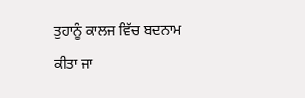ਤੁਹਾਨੂੰ ਕਾਲਜ ਵਿੱਚ ਬਦਨਾਮ ਕੀਤਾ ਜਾ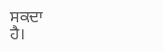ਸਕਦਾ
ਹੈ।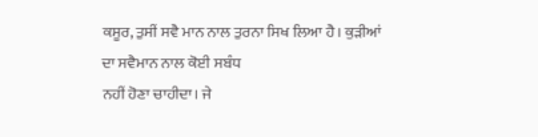ਕਸੂਰ, ਤੁਸੀਂ ਸਵੈ ਮਾਨ ਨਾਲ ਤੁਰਨਾ ਸਿਖ ਲਿਆ ਹੈ। ਕੁੜੀਆਂ ਦਾ ਸਵੈਮਾਨ ਨਾਲ ਕੋਈ ਸਬੰਧ
ਨਹੀਂ ਹੋਣਾ ਚਾਹੀਦਾ। ਜੇ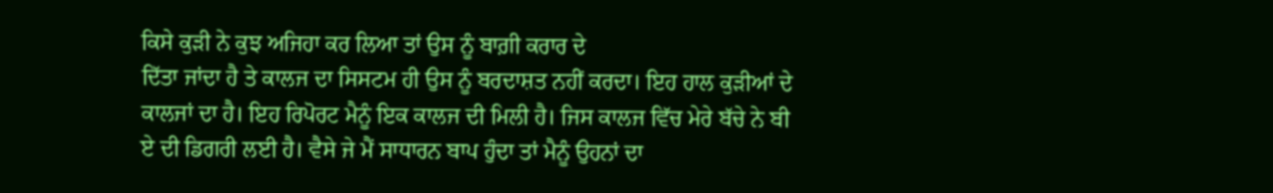ਕਿਸੇ ਕੁੜੀ ਨੇ ਕੁਝ ਅਜਿਹਾ ਕਰ ਲਿਆ ਤਾਂ ਉਸ ਨੂੰ ਬਾਗ਼ੀ ਕਰਾਰ ਦੇ
ਦਿੱਤਾ ਜਾਂਦਾ ਹੈ ਤੇ ਕਾਲਜ ਦਾ ਸਿਸਟਮ ਹੀ ਉਸ ਨੂੰ ਬਰਦਾਸ਼ਤ ਨਹੀਂ ਕਰਦਾ। ਇਹ ਹਾਲ ਕੁੜੀਆਂ ਦੇ
ਕਾਲਜਾਂ ਦਾ ਹੈ। ਇਹ ਰਿਪੋਰਟ ਮੈਨੂੰ ਇਕ ਕਾਲਜ ਦੀ ਮਿਲੀ ਹੈ। ਜਿਸ ਕਾਲਜ ਵਿੱਚ ਮੇਰੇ ਬੱਚੇ ਨੇ ਬੀ
ਏ ਦੀ ਡਿਗਰੀ ਲਈ ਹੈ। ਵੈਸੇ ਜੇ ਮੈਂ ਸਾਧਾਰਨ ਬਾਪ ਹੁੰਦਾ ਤਾਂ ਮੈਨੂੰ ਉਹਨਾਂ ਦਾ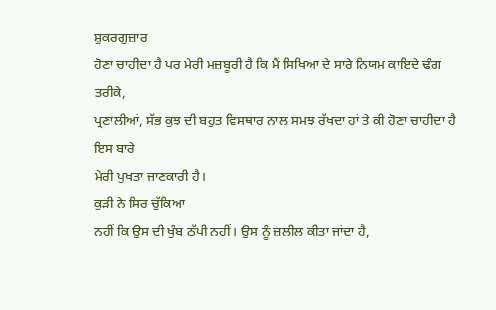ਸ਼ੁਕਰਗੁਜ਼ਾਰ
ਹੋਣਾ ਚਾਹੀਦਾ ਹੈ ਪਰ ਮੇਰੀ ਮਜ਼ਬੂਰੀ ਹੈ ਕਿ ਮੈਂ ਸਿਖਿਆ ਦੇ ਸਾਰੇ ਨਿਯਮ ਕਾਇਦੇ ਢੰਗ ਤਰੀਕੇ,
ਪ੍ਰਣਾਲੀਆਂ, ਸੱਭ ਕੁਝ ਦੀ ਬਹੁਤ ਵਿਸਥਾਰ ਨਾਲ ਸਮਝ ਰੱਖਦਾ ਹਾਂ ਤੇ ਕੀ ਹੋਣਾ ਚਾਹੀਦਾ ਹੈ ਇਸ ਬਾਰੇ
ਮੇਰੀ ਪੁਖਤਾ ਜਾਣਕਾਰੀ ਹੈ।
ਕੁੜੀ ਨੇ ਸਿਰ ਚੁੱਕਿਆ
ਨਹੀਂ ਕਿ ਉਸ ਦੀ ਖੁੰਬ ਠੱਪੀ ਨਹੀਂ। ਉਸ ਨੂੰ ਜ਼ਲੀਲ ਕੀਤਾ ਜਾਂਦਾ ਹੈ,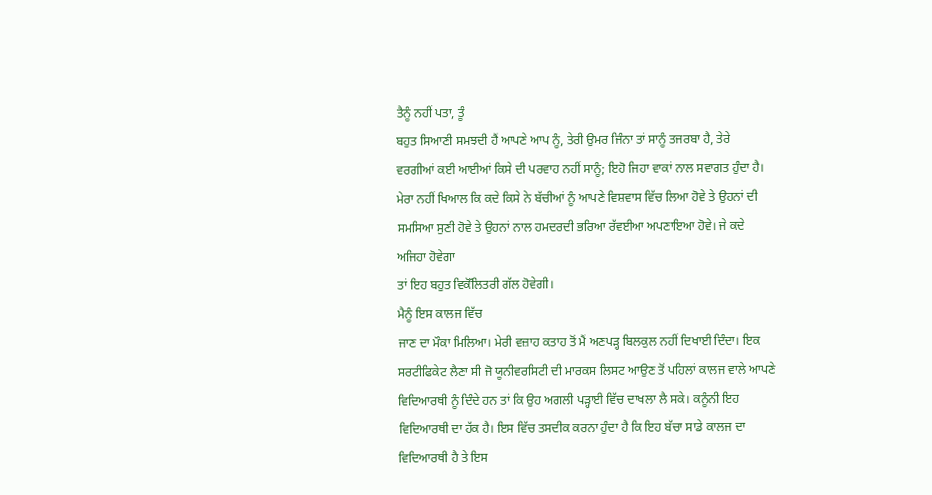ਤੈਨੂੰ ਨਹੀਂ ਪਤਾ, ਤੂੰ
ਬਹੁਤ ਸਿਆਣੀ ਸਮਝਦੀ ਹੈਂ ਆਪਣੇ ਆਪ ਨੂੰ, ਤੇਰੀ ਉਮਰ ਜਿੰਨਾ ਤਾਂ ਸਾਨੂੰ ਤਜਰਬਾ ਹੈ, ਤੇਰੇ
ਵਰਗੀਆਂ ਕਈ ਆਈਆਂ ਕਿਸੇ ਦੀ ਪਰਵਾਹ ਨਹੀਂ ਸਾਨੂੰ; ਇਹੋ ਜਿਹਾ ਵਾਕਾਂ ਨਾਲ ਸਵਾਗਤ ਹੁੰਦਾ ਹੈ।
ਮੇਰਾ ਨਹੀਂ ਖਿਆਲ ਕਿ ਕਦੇ ਕਿਸੇ ਨੇ ਬੱਚੀਆਂ ਨੂੰ ਆਪਣੇ ਵਿਸ਼ਵਾਸ ਵਿੱਚ ਲਿਆ ਹੋਵੇ ਤੇ ਉਹਨਾਂ ਦੀ
ਸਮਸਿਆ ਸੁਣੀ ਹੋਵੇ ਤੇ ਉਹਨਾਂ ਨਾਲ ਹਮਦਰਦੀ ਭਰਿਆ ਰੱਵਈਆ ਅਪਣਾਇਆ ਹੋਵੇ। ਜੇ ਕਦੇ ਅਜਿਹਾ ਹੋਵੇਗਾ
ਤਾਂ ਇਹ ਬਹੁਤ ਵਿਕੋੱਲਿਤਰੀ ਗੱਲ ਹੋਵੇਗੀ।
ਮੈਨੂੰ ਇਸ ਕਾਲਜ ਵਿੱਚ
ਜਾਣ ਦਾ ਮੌਕਾ ਮਿਲਿਆ। ਮੇਰੀ ਵਜ਼ਾਹ ਕਤਾਹ ਤੋਂ ਮੈਂ ਅਣਪੜ੍ਹ ਬਿਲਕੁਲ ਨਹੀਂ ਦਿਖਾਈ ਦਿੰਦਾ। ਇਕ
ਸਰਟੀਫਿਕੇਟ ਲੈਣਾ ਸੀ ਜੋ ਯੂਨੀਵਰਸਿਟੀ ਦੀ ਮਾਰਕਸ ਲਿਸਟ ਆਉਣ ਤੋਂ ਪਹਿਲਾਂ ਕਾਲਜ ਵਾਲੇ ਆਪਣੇ
ਵਿਦਿਆਰਥੀ ਨੂੰ ਦਿੰਦੇ ਹਨ ਤਾਂ ਕਿ ਉਹ ਅਗਲੀ ਪੜ੍ਹਾਈ ਵਿੱਚ ਦਾਖਲਾ ਲੈ ਸਕੇ। ਕਨੂੰਨੀ ਇਹ
ਵਿਦਿਆਰਥੀ ਦਾ ਹੱਕ ਹੈ। ਇਸ ਵਿੱਚ ਤਸਦੀਕ ਕਰਨਾ ਹੁੰਦਾ ਹੈ ਕਿ ਇਹ ਬੱਚਾ ਸਾਡੇ ਕਾਲਜ ਦਾ
ਵਿਦਿਆਰਥੀ ਹੈ ਤੇ ਇਸ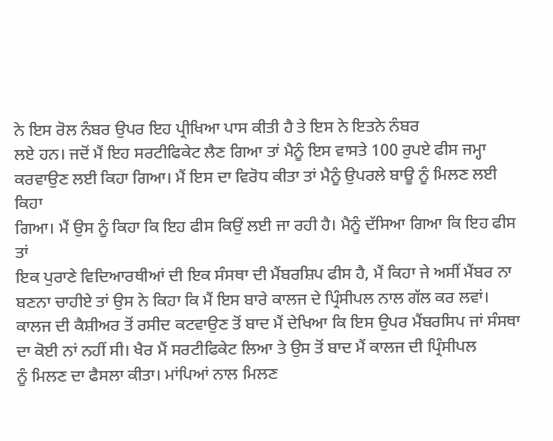ਨੇ ਇਸ ਰੋਲ ਨੰਬਰ ਉਪਰ ਇਹ ਪ੍ਰੀਖਿਆ ਪਾਸ ਕੀਤੀ ਹੈ ਤੇ ਇਸ ਨੇ ਇਤਨੇ ਨੰਬਰ
ਲਏ ਹਨ। ਜਦੋਂ ਮੈਂ ਇਹ ਸਰਟੀਫਿਕੇਟ ਲੈਣ ਗਿਆ ਤਾਂ ਮੈਨੂੰ ਇਸ ਵਾਸਤੇ 100 ਰੁਪਏ ਫੀਸ ਜਮ੍ਹਾ
ਕਰਵਾਉਣ ਲਈ ਕਿਹਾ ਗਿਆ। ਮੈਂ ਇਸ ਦਾ ਵਿਰੋਧ ਕੀਤਾ ਤਾਂ ਮੈਨੂੰ ਉਪਰਲੇ ਬਾਊ ਨੂੰ ਮਿਲਣ ਲਈ ਕਿਹਾ
ਗਿਆ। ਮੈਂ ਉਸ ਨੂੰ ਕਿਹਾ ਕਿ ਇਹ ਫੀਸ ਕਿਉਂ ਲਈ ਜਾ ਰਹੀ ਹੈ। ਮੈਨੂੰ ਦੱਸਿਆ ਗਿਆ ਕਿ ਇਹ ਫੀਸ ਤਾਂ
ਇਕ ਪੁਰਾਣੇ ਵਿਦਿਆਰਥੀਆਂ ਦੀ ਇਕ ਸੰਸਥਾ ਦੀ ਮੈਂਬਰਸ਼ਿਪ ਫੀਸ ਹੈ, ਮੈਂ ਕਿਹਾ ਜੇ ਅਸੀਂ ਮੈਂਬਰ ਨਾ
ਬਣਨਾ ਚਾਹੀਏ ਤਾਂ ਉਸ ਨੇ ਕਿਹਾ ਕਿ ਮੈਂ ਇਸ ਬਾਰੇ ਕਾਲਜ ਦੇ ਪ੍ਰਿੰਸੀਪਲ ਨਾਲ ਗੱਲ ਕਰ ਲਵਾਂ।
ਕਾਲਜ ਦੀ ਕੈਸ਼ੀਅਰ ਤੋਂ ਰਸੀਦ ਕਟਵਾਉਣ ਤੋਂ ਬਾਦ ਮੈਂ ਦੇਖਿਆ ਕਿ ਇਸ ਉਪਰ ਮੈਂਬਰਸਿਪ ਜਾਂ ਸੰਸਥਾ
ਦਾ ਕੋਈ ਨਾਂ ਨਹੀਂ ਸੀ। ਖੈਰ ਮੈਂ ਸਰਟੀਫਿਕੇਟ ਲਿਆ ਤੇ ਉਸ ਤੋਂ ਬਾਦ ਮੈਂ ਕਾਲਜ ਦੀ ਪ੍ਰਿੰਸੀਪਲ
ਨੂੰ ਮਿਲਣ ਦਾ ਫੈਸਲਾ ਕੀਤਾ। ਮਾਂਪਿਆਂ ਨਾਲ ਮਿਲਣ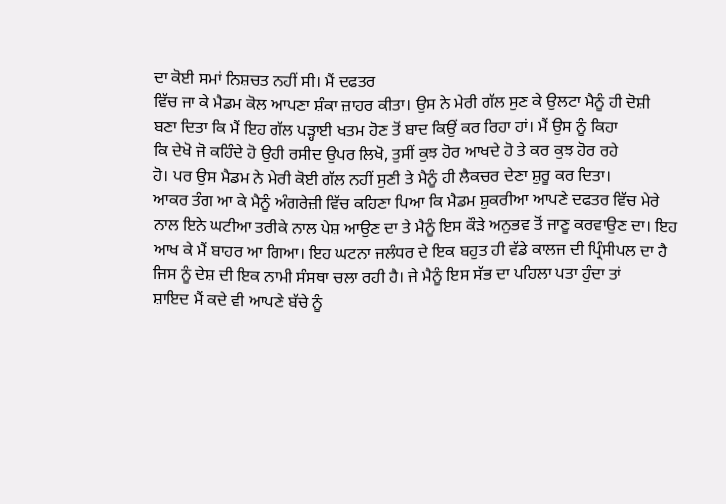ਦਾ ਕੋਈ ਸਮਾਂ ਨਿਸ਼ਚਤ ਨਹੀਂ ਸੀ। ਮੈਂ ਦਫਤਰ
ਵਿੱਚ ਜਾ ਕੇ ਮੈਡਮ ਕੋਲ ਆਪਣਾ ਸ਼ੰਕਾ ਜ਼ਾਹਰ ਕੀਤਾ। ਉਸ ਨੇ ਮੇਰੀ ਗੱਲ ਸੁਣ ਕੇ ਉਲਟਾ ਮੈਨੂੰ ਹੀ ਦੋਸ਼ੀ
ਬਣਾ ਦਿਤਾ ਕਿ ਮੈਂ ਇਹ ਗੱਲ ਪੜ੍ਹਾਈ ਖਤਮ ਹੋਣ ਤੋਂ ਬਾਦ ਕਿਉਂ ਕਰ ਰਿਹਾ ਹਾਂ। ਮੈਂ ਉਸ ਨੂੰ ਕਿਹਾ
ਕਿ ਦੇਖੋ ਜੋ ਕਹਿੰਦੇ ਹੋ ਉਹੀ ਰਸੀਦ ਉਪਰ ਲਿਖੋ, ਤੁਸੀਂ ਕੁਝ ਹੋਰ ਆਖਦੇ ਹੋ ਤੇ ਕਰ ਕੁਝ ਹੋਰ ਰਹੇ
ਹੋ। ਪਰ ਉਸ ਮੈਡਮ ਨੇ ਮੇਰੀ ਕੋਈ ਗੱਲ ਨਹੀਂ ਸੁਣੀ ਤੇ ਮੈਨੂੰ ਹੀ ਲੈਕਚਰ ਦੇਣਾ ਸ਼ੁਰੂ ਕਰ ਦਿਤਾ।
ਆਕਰ ਤੰਗ ਆ ਕੇ ਮੈਨੂੰ ਅੰਗਰੇਜ਼ੀ ਵਿੱਚ ਕਹਿਣਾ ਪਿਆ ਕਿ ਮੈਡਮ ਸ਼ੁਕਰੀਆ ਆਪਣੇ ਦਫਤਰ ਵਿੱਚ ਮੇਰੇ
ਨਾਲ ਇਨੇ ਘਟੀਆ ਤਰੀਕੇ ਨਾਲ ਪੇਸ਼ ਆਉਣ ਦਾ ਤੇ ਮੈਨੂੰ ਇਸ ਕੌੜੇ ਅਨੁਭਵ ਤੋਂ ਜਾਣੂ ਕਰਵਾਉਣ ਦਾ। ਇਹ
ਆਖ ਕੇ ਮੈਂ ਬਾਹਰ ਆ ਗਿਆ। ਇਹ ਘਟਨਾ ਜਲੰਧਰ ਦੇ ਇਕ ਬਹੁਤ ਹੀ ਵੱਡੇ ਕਾਲਜ ਦੀ ਪ੍ਰਿੰਸੀਪਲ ਦਾ ਹੈ
ਜਿਸ ਨੂੰ ਦੇਸ਼ ਦੀ ਇਕ ਨਾਮੀ ਸੰਸਥਾ ਚਲਾ ਰਹੀ ਹੈ। ਜੇ ਮੈਨੂੰ ਇਸ ਸੱਭ ਦਾ ਪਹਿਲਾ ਪਤਾ ਹੁੰਦਾ ਤਾਂ
ਸ਼ਾਇਦ ਮੈਂ ਕਦੇ ਵੀ ਆਪਣੇ ਬੱਚੇ ਨੂੰ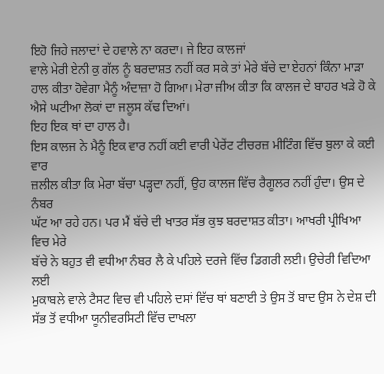ਇਹੋ ਜਿਹੇ ਜਲਾਦਾਂ ਦੇ ਹਵਾਲੇ ਨਾ ਕਰਦਾ। ਜੇ ਇਹ ਕਾਲਜਾਂ
ਵਾਲੇ ਮੇਰੀ ਏਨੀ ਕੁ ਗੱਲ ਨੂੰ ਬਰਦਾਸ਼ਤ ਨਹੀਂ ਕਰ ਸਕੇ ਤਾਂ ਮੇਰੇ ਬੱਚੇ ਦਾ ਏਹਨਾਂ ਕਿੰਨਾ ਮਾੜਾ
ਹਾਲ ਕੀਤਾ ਹੋਵੇਗਾ ਮੈਨੂੰ ਅੰਦਾਜ਼ਾ ਹੋ ਗਿਆ। ਮੇਰਾ ਜੀਅ ਕੀਤਾ ਕਿ ਕਾਲਜ ਦੇ ਬਾਹਰ ਖੜੇ ਹੋ ਕੇ
ਐਸੇ ਘਟੀਆ ਲੋਕਾਂ ਦਾ ਜਲੂਸ ਕੱਢ ਦਿਆਂ।
ਇਹ ਇਕ ਥਾਂ ਦਾ ਹਾਲ ਹੈ।
ਇਸ ਕਾਲਜ ਨੇ ਮੈਨੂੰ ਇਕ ਵਾਰ ਨਹੀਂ ਕਈ ਵਾਰੀ ਪੇਰੇਂਟ ਟੀਚਰਜ਼ ਮੀਟਿੰਗ ਵਿੱਚ ਬੁਲਾ ਕੇ ਕਈ ਵਾਰ
ਜ਼ਲੀਲ ਕੀਤਾ ਕਿ ਮੇਰਾ ਬੱਚਾ ਪੜ੍ਹਦਾ ਨਹੀਂ, ਉਹ ਕਾਲਜ ਵਿੱਚ ਰੈਗੂਲਰ ਨਹੀਂ ਹੁੰਦਾ। ਉਸ ਦੇ ਨੰਬਰ
ਘੱਟ ਆ ਰਹੇ ਹਨ। ਪਰ ਮੈਂ ਬੱਚੇ ਦੀ ਖਾਤਰ ਸੱਭ ਕੁਝ ਬਰਦਾਸ਼ਤ ਕੀਤਾ। ਆਖਰੀ ਪ੍ਰੀਖਿਆ ਵਿਚ ਮੇਰੇ
ਬੱਚੇ ਨੇ ਬਹੁਤ ਵੀ ਵਧੀਆ ਨੰਬਰ ਲੈ ਕੇ ਪਹਿਲੇ ਦਰਜੇ ਵਿੱਚ ਡਿਗਰੀ ਲਈ। ਉਚੇਰੀ ਵਿਦਿਆ ਲਈ
ਮੁਕਾਬਲੇ ਵਾਲੇ ਟੈਸਟ ਵਿਚ ਵੀ ਪਹਿਲੇ ਦਸਾਂ ਵਿੱਚ ਥਾਂ ਬਣਾਈ ਤੇ ਉਸ ਤੋਂ ਬਾਦ ਉਸ ਨੇ ਦੇਸ਼ ਦੀ
ਸੱਭ ਤੋਂ ਵਧੀਆ ਯੂਨੀਵਰਸਿਟੀ ਵਿੱਚ ਦਾਖਲਾ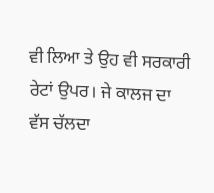ਵੀ ਲਿਆ ਤੇ ਉਹ ਵੀ ਸਰਕਾਰੀ ਰੇਟਾਂ ਉਪਰ। ਜੇ ਕਾਲਜ ਦਾ
ਵੱਸ ਚੱਲਦਾ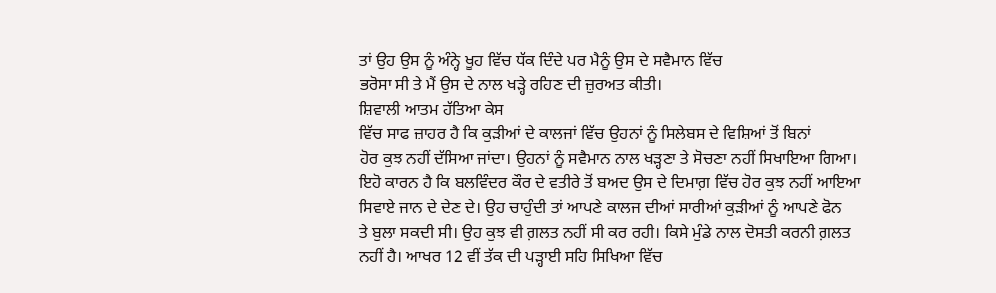ਤਾਂ ਉਹ ਉਸ ਨੂੰ ਅੰਨ੍ਹੇ ਖੂਹ ਵਿੱਚ ਧੱਕ ਦਿੰਦੇ ਪਰ ਮੈਨੂੰ ਉਸ ਦੇ ਸਵੈਮਾਨ ਵਿੱਚ
ਭਰੋਸਾ ਸੀ ਤੇ ਮੈਂ ਉਸ ਦੇ ਨਾਲ ਖੜ੍ਹੇ ਰਹਿਣ ਦੀ ਜ਼ੁਰਅਤ ਕੀਤੀ।
ਸ਼ਿਵਾਲੀ ਆਤਮ ਹੱਤਿਆ ਕੇਸ
ਵਿੱਚ ਸਾਫ ਜ਼ਾਹਰ ਹੈ ਕਿ ਕੁੜੀਆਂ ਦੇ ਕਾਲਜਾਂ ਵਿੱਚ ਉਹਨਾਂ ਨੂੰ ਸਿਲੇਬਸ ਦੇ ਵਿਸ਼ਿਆਂ ਤੋਂ ਬਿਨਾਂ
ਹੋਰ ਕੁਝ ਨਹੀਂ ਦੱਸਿਆ ਜਾਂਦਾ। ਉਹਨਾਂ ਨੂੰ ਸਵੈਮਾਨ ਨਾਲ ਖੜ੍ਹਣਾ ਤੇ ਸੋਚਣਾ ਨਹੀਂ ਸਿਖਾਇਆ ਗਿਆ।
ਇਹੋ ਕਾਰਨ ਹੈ ਕਿ ਬਲਵਿੰਦਰ ਕੌਰ ਦੇ ਵਤੀਰੇ ਤੋਂ ਬਅਦ ਉਸ ਦੇ ਦਿਮਾਗ਼ ਵਿੱਚ ਹੋਰ ਕੁਝ ਨਹੀਂ ਆਇਆ
ਸਿਵਾਏ ਜਾਨ ਦੇ ਦੇਣ ਦੇ। ਉਹ ਚਾਹੁੰਦੀ ਤਾਂ ਆਪਣੇ ਕਾਲਜ ਦੀਆਂ ਸਾਰੀਆਂ ਕੁੜੀਆਂ ਨੂੰ ਆਪਣੇ ਫੋਨ
ਤੇ ਬੁਲਾ ਸਕਦੀ ਸੀ। ਉਹ ਕੁਝ ਵੀ ਗ਼ਲਤ ਨਹੀਂ ਸੀ ਕਰ ਰਹੀ। ਕਿਸੇ ਮੁੰਡੇ ਨਾਲ ਦੋਸਤੀ ਕਰਨੀ ਗ਼ਲਤ
ਨਹੀਂ ਹੈ। ਆਖਰ 12 ਵੀਂ ਤੱਕ ਦੀ ਪੜ੍ਹਾਈ ਸਹਿ ਸਿਖਿਆ ਵਿੱਚ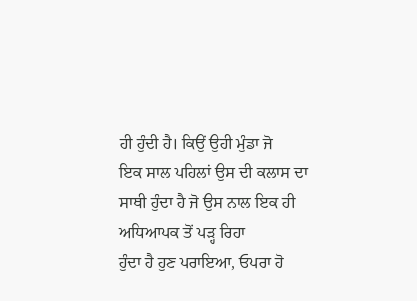ਹੀ ਹੁੰਦੀ ਹੈ। ਕਿਉਂ ਉਹੀ ਮੁੰਡਾ ਜੋ
ਇਕ ਸਾਲ ਪਹਿਲਾਂ ਉਸ ਦੀ ਕਲਾਸ ਦਾ ਸਾਥੀ ਹੁੰਦਾ ਹੈ ਜੋ ਉਸ ਨਾਲ ਇਕ ਹੀ ਅਧਿਆਪਕ ਤੋਂ ਪੜ੍ਹ ਰਿਹਾ
ਹੁੰਦਾ ਹੈ ਹੁਣ ਪਰਾਇਆ, ਓਪਰਾ ਹੋ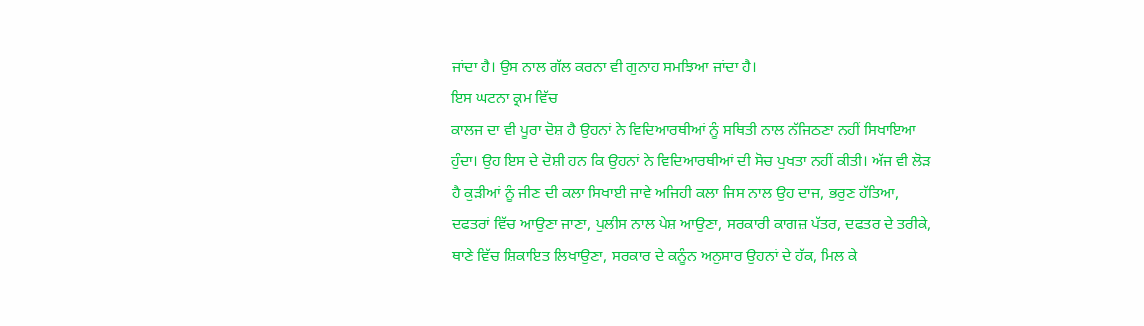ਜਾਂਦਾ ਹੈ। ਉਸ ਨਾਲ ਗੱਲ ਕਰਨਾ ਵੀ ਗੁਨਾਹ ਸਮਝਿਆ ਜਾਂਦਾ ਹੈ।
ਇਸ ਘਟਨਾ ਕ੍ਰਮ ਵਿੱਚ
ਕਾਲਜ ਦਾ ਵੀ ਪੂਰਾ ਦੋਸ਼ ਹੈ ਉਹਨਾਂ ਨੇ ਵਿਦਿਆਰਥੀਆਂ ਨੂੰ ਸਥਿਤੀ ਨਾਲ ਨੱਜਿਠਣਾ ਨਹੀਂ ਸਿਖਾਇਆ
ਹੁੰਦਾ। ਉਹ ਇਸ ਦੇ ਦੋਸ਼ੀ ਹਨ ਕਿ ਉਹਨਾਂ ਨੇ ਵਿਦਿਆਰਥੀਆਂ ਦੀ ਸੋਚ ਪੁਖਤਾ ਨਹੀਂ ਕੀਤੀ। ਅੱਜ ਵੀ ਲੋੜ
ਹੈ ਕੁੜੀਆਂ ਨੂੰ ਜੀਣ ਦੀ ਕਲਾ ਸਿਖਾਈ ਜਾਵੇ ਅਜਿਹੀ ਕਲਾ ਜਿਸ ਨਾਲ ਉਹ ਦਾਜ, ਭਰੁਣ ਹੱਤਿਆ,
ਦਫਤਰਾਂ ਵਿੱਚ ਆਉਣਾ ਜਾਣਾ, ਪੁਲੀਸ ਨਾਲ ਪੇਸ਼ ਆਉਣਾ, ਸਰਕਾਰੀ ਕਾਗਜ਼ ਪੱਤਰ, ਦਫਤਰ ਦੇ ਤਰੀਕੇ,
ਥਾਣੇ ਵਿੱਚ ਸ਼ਿਕਾਇਤ ਲਿਖਾਉਣਾ, ਸਰਕਾਰ ਦੇ ਕਨੂੰਨ ਅਨੁਸਾਰ ਉਹਨਾਂ ਦੇ ਹੱਕ, ਮਿਲ ਕੇ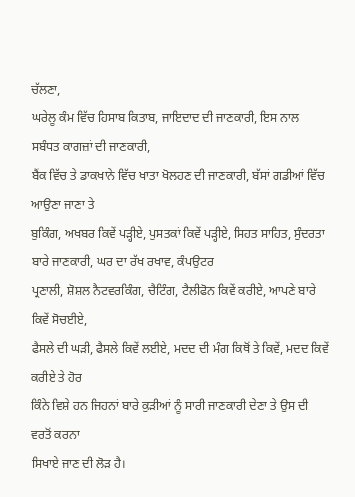ਚੱਲਣਾ,
ਘਰੇਲੂ ਕੰਮ ਵਿੱਚ ਹਿਸਾਬ ਕਿਤਾਬ, ਜਾਇਦਾਦ ਦੀ ਜਾਣਕਾਰੀ, ਇਸ ਨਾਲ ਸਬੰਧਤ ਕਾਗਜ਼ਾਂ ਦੀ ਜਾਣਕਾਰੀ,
ਬੈਂਕ ਵਿੱਚ ਤੇ ਡਾਕਖਾਨੇ ਵਿੱਚ ਖਾਤਾ ਖੋਲਹਣ ਦੀ ਜਾਣਕਾਰੀ, ਬੱਸਾਂ ਗਡੀਆਂ ਵਿੱਚ ਆਉਣਾ ਜਾਣਾ ਤੇ
ਬੁਕਿੰਗ, ਅਖਬਰ ਕਿਵੇਂ ਪੜ੍ਹੀਏ, ਪੁਸਤਕਾਂ ਕਿਵੇਂ ਪੜ੍ਹੀਏ, ਸਿਹਤ ਸਾਹਿਤ, ਸੁੰਦਰਤਾ ਬਾਰੇ ਜਾਣਕਾਰੀ, ਘਰ ਦਾ ਰੱਖ ਰਖਾਵ, ਕੰਪਉਟਰ
ਪ੍ਰਣਾਲੀ, ਸ਼ੋਸ਼ਲ ਨੈਟਵਰਕਿੰਗ, ਚੈਟਿੰਗ, ਟੈਲੀਫੋਨ ਕਿਵੇਂ ਕਰੀਏ, ਆਪਣੇ ਬਾਰੇ ਕਿਵੇਂ ਸੋਚਈਏ,
ਫੈਸਲੇ ਦੀ ਘੜੀ, ਫੈਸਲੇ ਕਿਵੇਂ ਲਈਏ, ਮਦਦ ਦੀ ਮੰਗ ਕਿਥੋਂ ਤੇ ਕਿਵੇਂ, ਮਦਦ ਕਿਵੇਂ ਕਰੀਏ ਤੇ ਹੋਰ
ਕਿੰਨੇ ਵਿਸ਼ੇ ਹਨ ਜਿਹਨਾਂ ਬਾਰੇ ਕੁੜੀਆਂ ਨੂੰ ਸਾਰੀ ਜਾਣਕਾਰੀ ਦੇਣਾ ਤੇ ਉਸ ਦੀ ਵਰਤੋਂ ਕਰਨਾ
ਸਿਖਾਏ ਜਾਣ ਦੀ ਲੋੜ ਹੈ।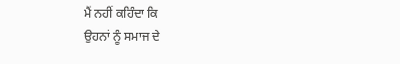ਮੈਂ ਨਹੀਂ ਕਹਿੰਦਾ ਕਿ
ਉਹਨਾਂ ਨੂੰ ਸਮਾਜ ਦੇ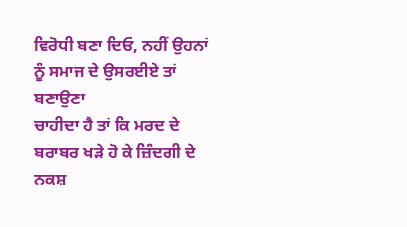ਵਿਰੋਧੀ ਬਣਾ ਦਿਓ, ਨਹੀਂ ਉਹਨਾਂ ਨੂੰ ਸਮਾਜ ਦੇ ਉਸਰਈਏ ਤਾਂ ਬਣਾਉਣਾ
ਚਾਹੀਦਾ ਹੈ ਤਾਂ ਕਿ ਮਰਦ ਦੇ ਬਰਾਬਰ ਖੜੇ ਹੋ ਕੇ ਜ਼ਿੰਦਗੀ ਦੇ ਨਕਸ਼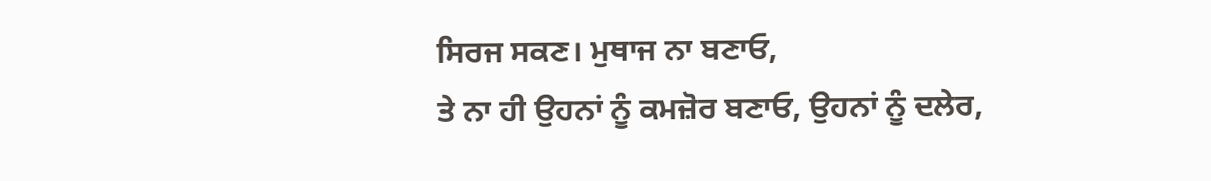ਸਿਰਜ ਸਕਣ। ਮੁਥਾਜ ਨਾ ਬਣਾਓ,
ਤੇ ਨਾ ਹੀ ਉਹਨਾਂ ਨੂੰ ਕਮਜ਼ੋਰ ਬਣਾਓ, ਉਹਨਾਂ ਨੂੰ ਦਲੇਰ,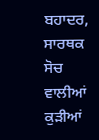ਬਹਾਦਰ, ਸਾਰਥਕ ਸੋਚ ਵਾਲੀਆਂ ਕੁੜੀਆਂ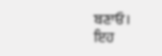ਬਣਾਓ।
ਇਹ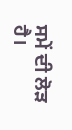ਸਮੇਂ ਦੀ ਲੋੜ ਹੈ।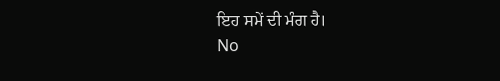ਇਹ ਸਮੇਂ ਦੀ ਮੰਗ ਹੈ।
No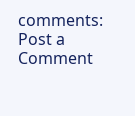comments:
Post a Comment